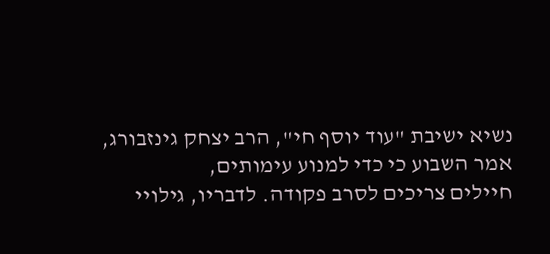נשיא ישיבת "עוד יוסף חי", הרב יצחק גינזבורג, אמר השבוע כי כדי למנוע עימותים,
חיילים צריכים לסרב פקודה. לדבריו, גילויי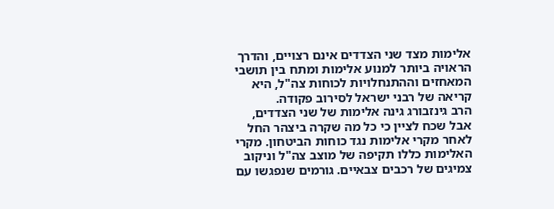אלימות מצד שני הצדדים אינם רצויים, והדרך הראויה ביותר למנוע אלימות ומתח בין תושבי המאחזים וההתנחלויות לכוחות צה"ל, היא קריאה של רבני ישראל לסירוב פקודה.
הרב גינזבורג גינה אלימות של שני הצדדים, אבל שכח לציין כי כל מה שקרה ביצהר החל לאחר מקרי אלימות נגד כוחות הביטחון. מקרי האלימות כללו תקיפה של מוצב צה"ל וניקוב צמיגים של רכבים צבאיים. גורמים שנפגשו עם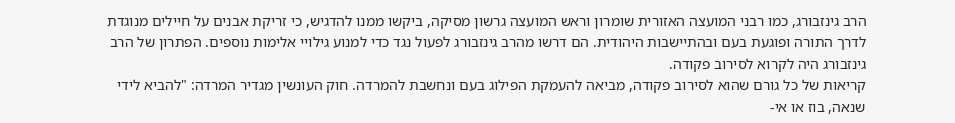הרב גינזבורג, כמו רבני המועצה האזורית שומרון וראש המועצה גרשון מסיקה, ביקשו ממנו להדגיש, כי זריקת אבנים על חיילים מנוגדת לדרך התורה ופוגעת בעם ובהתיישבות היהודית. הם דרשו מהרב גינזבורג לפעול נגד כדי למנוע גילויי אלימות נוספים. הפתרון של הרב גינזבורג היה לקרוא לסירוב פקודה.
קריאות של כל גורם שהוא לסירוב פקודה, מביאה להעמקת הפילוג בעם ונחשבת להמרדה. חוק העונשין מגדיר המרדה: "להביא לידי שנאה, בוז או אי-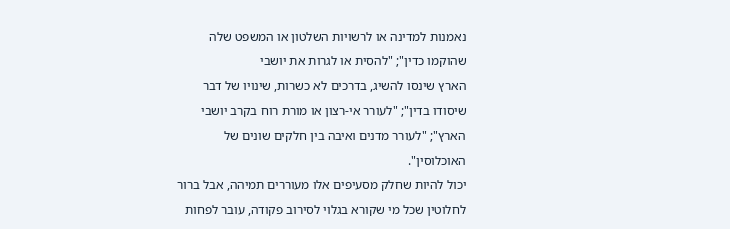נאמנות למדינה או לרשויות השלטון או המשפט שלה שהוקמו כדין"; "להסית או לגרות את יושבי
הארץ שינסו להשיג, בדרכים לא כשרות, שינויו של דבר שיסודו בדין"; "לעורר אי-רצון או מורת רוח בקרב יושבי הארץ"; "לעורר מדנים ואיבה בין חלקים שונים של האוכלוסין".
יכול להיות שחלק מסעיפים אלו מעוררים תמיהה, אבל ברור לחלוטין שכל מי שקורא בגלוי לסירוב פקודה, עובר לפחות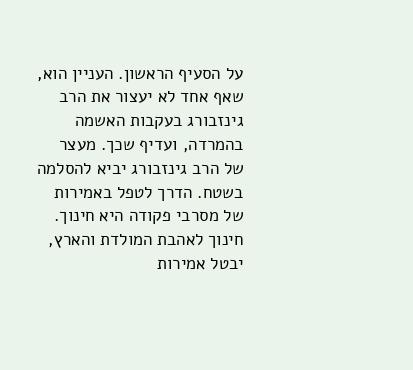על הסעיף הראשון. העניין הוא, שאף אחד לא יעצור את הרב גינזבורג בעקבות האשמה בהמרדה, ועדיף שכך. מעצר של הרב גינזבורג יביא להסלמה בשטח. הדרך לטפל באמירות של מסרבי פקודה היא חינוך. חינוך לאהבת המולדת והארץ, יבטל אמירות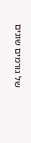של גורמים שונים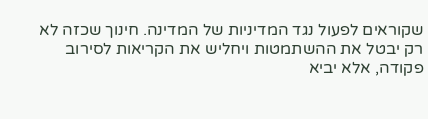שקוראים לפעול נגד המדיניות של המדינה. חינוך שכזה לא רק יבטל את ההשתמטות ויחליש את הקריאות לסירוב פקודה, אלא יביא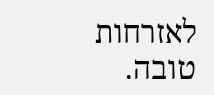לאזרחות טובה.